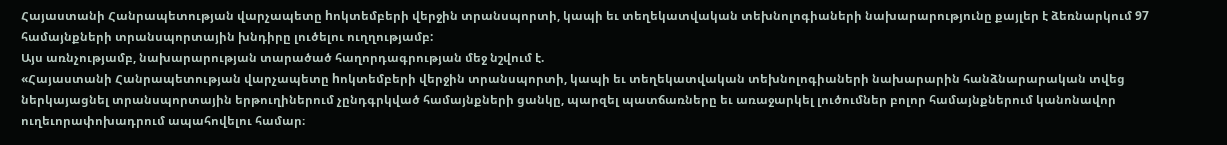Հայաստանի Հանրապետության վարչապետը hոկտեմբերի վերջին տրանսպորտի, կապի եւ տեղեկատվական տեխնոլոգիաների նախարարությունը քայլեր է ձեռնարկում 97 համայնքների տրանսպորտային խնդիրը լուծելու ուղղությամբ:
Այս առնչությամբ, նախարարության տարածած հաղորդագրության մեջ նշվում է.
«Հայաստանի Հանրապետության վարչապետը hոկտեմբերի վերջին տրանսպորտի, կապի եւ տեղեկատվական տեխնոլոգիաների նախարարին հանձնարարական տվեց ներկայացնել տրանսպորտային երթուղիներում չընդգրկված համայնքների ցանկը, պարզել պատճառները եւ առաջարկել լուծումներ բոլոր համայնքներում կանոնավոր ուղեւորափոխադրում ապահովելու համար։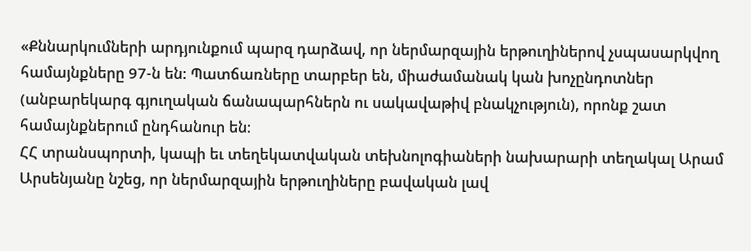«Քննարկումների արդյունքում պարզ դարձավ, որ ներմարզային երթուղիներով չսպասարկվող համայնքները 97-ն են: Պատճառները տարբեր են, միաժամանակ կան խոչընդոտներ (անբարեկարգ գյուղական ճանապարհներն ու սակավաթիվ բնակչություն), որոնք շատ համայնքներում ընդհանուր են։
ՀՀ տրանսպորտի, կապի եւ տեղեկատվական տեխնոլոգիաների նախարարի տեղակալ Արամ Արսենյանը նշեց, որ ներմարզային երթուղիները բավական լավ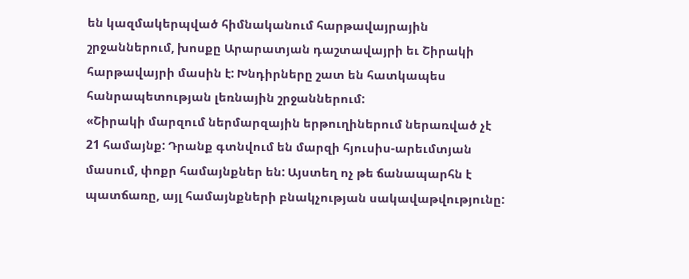են կազմակերպված հիմնականում հարթավայրային շրջաններում, խոսքը Արարատյան դաշտավայրի եւ Շիրակի հարթավայրի մասին է: Խնդիրները շատ են հատկապես հանրապետության լեռնային շրջաններում:
«Շիրակի մարզում ներմարզային երթուղիներում ներառված չէ 21 համայնք: Դրանք գտնվում են մարզի հյուսիս-արեւմտյան մասում, փոքր համայնքներ են: Այստեղ ոչ թե ճանապարհն է պատճառը, այլ համայնքների բնակչության սակավաթվությունը: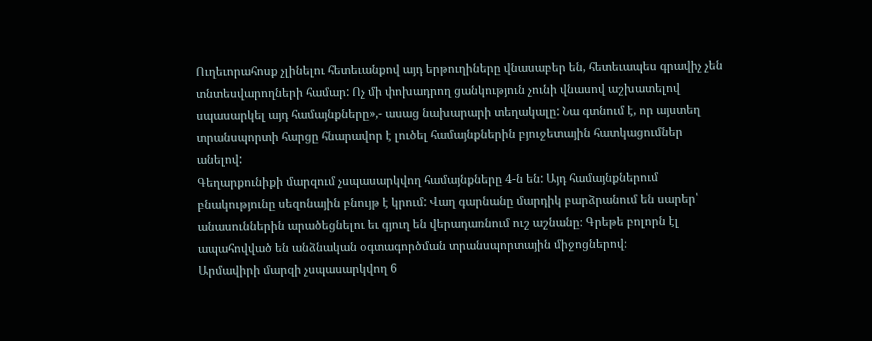Ուղեւորահոսք չլինելու հետեւանքով այդ երթուղիները վնասաբեր են, հետեւապես գրավիչ չեն տնտեսվարողների համար: Ոչ մի փոխադրող ցանկություն չունի վնասով աշխատելով սպասարկել այդ համայնքները»,- ասաց նախարարի տեղակալը: Նա գտնում է, որ այստեղ տրանսպորտի հարցը հնարավոր է լուծել համայնքներին բյուջետային հատկացումներ անելով:
Գեղարքունիքի մարզում չսպասարկվող համայնքները 4-ն են: Այդ համայնքներում բնակությունը սեզոնային բնույթ է կրում: Վաղ գարնանը մարդիկ բարձրանում են սարեր՝ անասուններին արածեցնելու եւ գյուղ են վերադառնում ուշ աշնանը։ Գրեթե բոլորն էլ ապահովված են անձնական օգտագործման տրանսպորտային միջոցներով։
Արմավիրի մարզի չսպասարկվող 6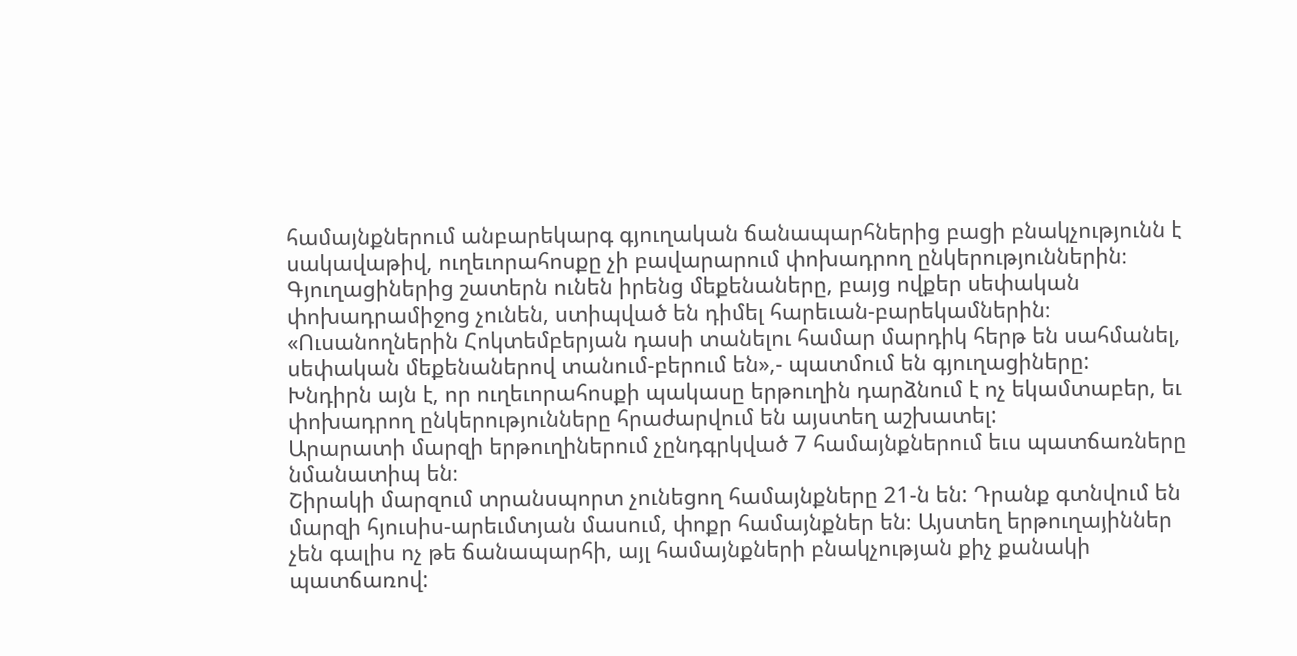համայնքներում անբարեկարգ գյուղական ճանապարհներից բացի բնակչությունն է սակավաթիվ, ուղեւորահոսքը չի բավարարում փոխադրող ընկերություններին։ Գյուղացիներից շատերն ունեն իրենց մեքենաները, բայց ովքեր սեփական փոխադրամիջոց չունեն, ստիպված են դիմել հարեւան-բարեկամներին։ «Ուսանողներին Հոկտեմբերյան դասի տանելու համար մարդիկ հերթ են սահմանել, սեփական մեքենաներով տանում-բերում են»,- պատմում են գյուղացիները:
Խնդիրն այն է, որ ուղեւորահոսքի պակասը երթուղին դարձնում է ոչ եկամտաբեր, եւ փոխադրող ընկերությունները հրաժարվում են այստեղ աշխատել:
Արարատի մարզի երթուղիներում չընդգրկված 7 համայնքներում եւս պատճառները նմանատիպ են։
Շիրակի մարզում տրանսպորտ չունեցող համայնքները 21-ն են: Դրանք գտնվում են մարզի հյուսիս-արեւմտյան մասում, փոքր համայնքներ են։ Այստեղ երթուղայիններ չեն գալիս ոչ թե ճանապարհի, այլ համայնքների բնակչության քիչ քանակի պատճառով: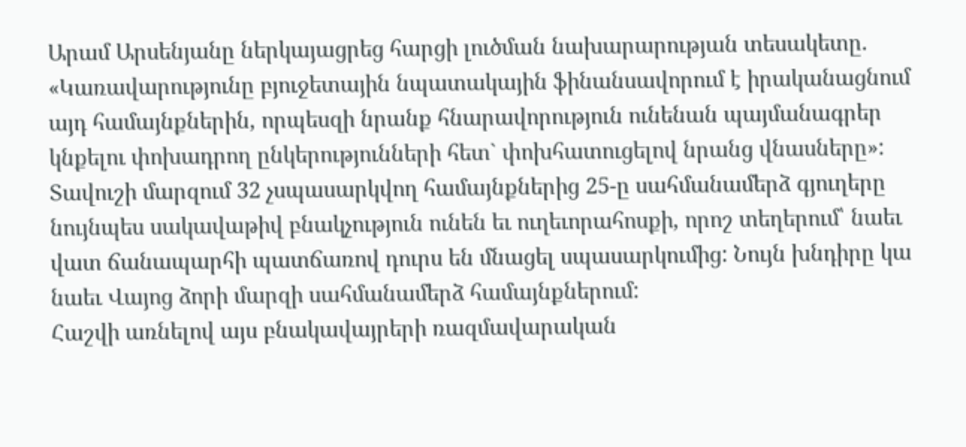Արամ Արսենյանը ներկայացրեց հարցի լուծման նախարարության տեսակետը. «Կառավարությունը բյուջետային նպատակային ֆինանսավորում է իրականացնում այդ համայնքներին, որպեսզի նրանք հնարավորություն ունենան պայմանագրեր կնքելու փոխադրող ընկերությունների հետ` փոխհատուցելով նրանց վնասները»:
Տավուշի մարզում 32 չսպասարկվող համայնքներից 25-ը սահմանամերձ գյուղերը նույնպես սակավաթիվ բնակչություն ունեն եւ ուղեւորահոսքի, որոշ տեղերում՝ նաեւ վատ ճանապարհի պատճառով դուրս են մնացել սպասարկումից: Նույն խնդիրը կա նաեւ Վայոց ձորի մարզի սահմանամերձ համայնքներում:
Հաշվի առնելով այս բնակավայրերի ռազմավարական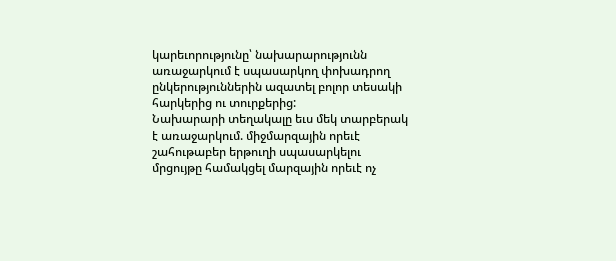կարեւորությունը՝ նախարարությունն առաջարկում է սպասարկող փոխադրող ընկերություններին ազատել բոլոր տեսակի հարկերից ու տուրքերից:
Նախարարի տեղակալը եւս մեկ տարբերակ է առաջարկում. միջմարզային որեւէ շահութաբեր երթուղի սպասարկելու մրցույթը համակցել մարզային որեւէ ոչ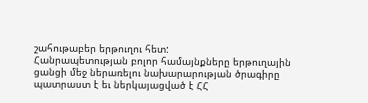շահութաբեր երթուղու հետ:
Հանրապետության բոլոր համայնքները երթուղային ցանցի մեջ ներառելու նախարարության ծրագիրը պատրաստ է եւ ներկայացված է ՀՀ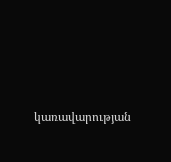կառավարության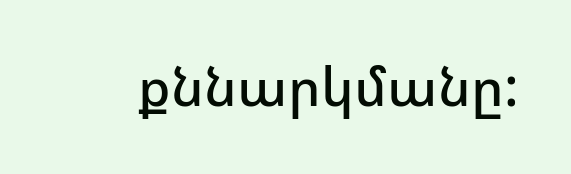քննարկմանը: